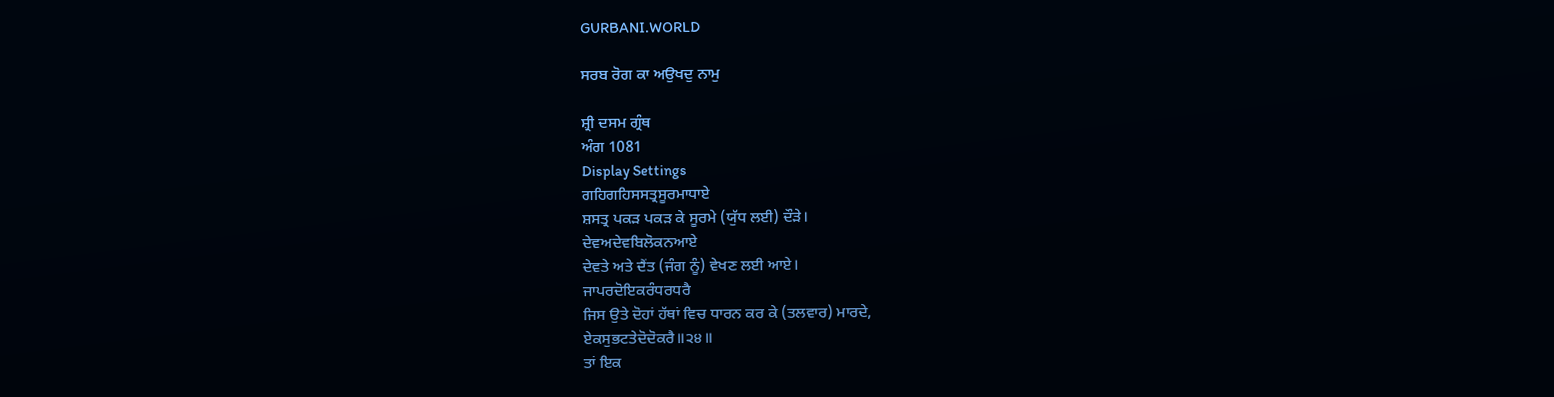GURBANI.WORLD

ਸਰਬ ਰੋਗ ਕਾ ਅਉਖਦੁ ਨਾਮੁ

ਸ਼੍ਰੀ ਦਸਮ ਗ੍ਰੰਥ
ਅੰਗ 1081
Display Settings
ਗਹਿਗਹਿਸਸਤ੍ਰਸੂਰਮਾਧਾਏ
ਸ਼ਸਤ੍ਰ ਪਕੜ ਪਕੜ ਕੇ ਸੂਰਮੇ (ਯੁੱਧ ਲਈ) ਦੌੜੇ।
ਦੇਵਅਦੇਵਬਿਲੋਕਨਆਏ
ਦੇਵਤੇ ਅਤੇ ਦੈਂਤ (ਜੰਗ ਨੂੰ) ਵੇਖਣ ਲਈ ਆਏ।
ਜਾਪਰਦੋਇਕਰੰਧਰਧਰੈ
ਜਿਸ ਉਤੇ ਦੋਹਾਂ ਹੱਥਾਂ ਵਿਚ ਧਾਰਨ ਕਰ ਕੇ (ਤਲਵਾਰ) ਮਾਰਦੇ,
ਏਕਸੁਭਟਤੇਦੋਦੋਕਰੈ॥੨੪॥
ਤਾਂ ਇਕ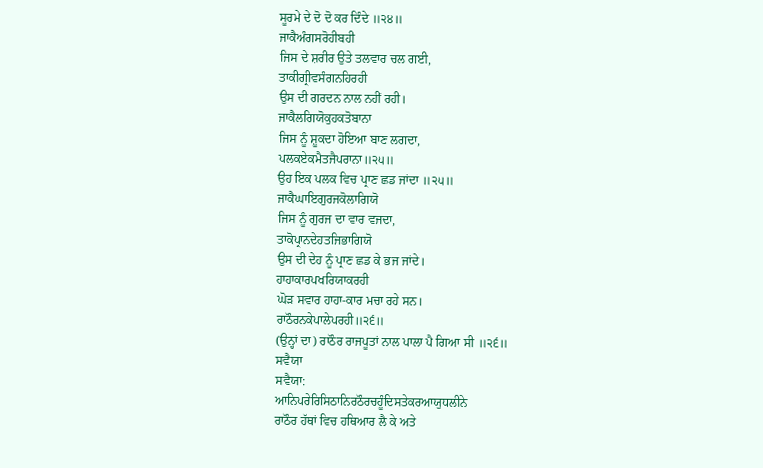ਸੂਰਮੇ ਦੇ ਦੋ ਦੋ ਕਰ ਦਿੰਦੇ ॥੨੪॥
ਜਾਕੈਅੰਗਸਰੋਹੀਬਹੀ
ਜਿਸ ਦੇ ਸ਼ਰੀਰ ਉਤੇ ਤਲਵਾਰ ਚਲ ਗਈ,
ਤਾਕੀਗ੍ਰੀਵਸੰਗਨਹਿਰਹੀ
ਉਸ ਦੀ ਗਰਦਨ ਨਾਲ ਨਹੀਂ ਰਹੀ।
ਜਾਕੈਲਗਿਯੋਕੁਹਕਤੋਬਾਨਾ
ਜਿਸ ਨੂੰ ਸ਼ੂਕਦਾ ਹੋਇਆ ਬਾਣ ਲਗਦਾ,
ਪਲਕਏਕਮੈਤਜੈਪਰਾਨਾ॥੨੫॥
ਉਹ ਇਕ ਪਲਕ ਵਿਚ ਪ੍ਰਾਣ ਛਡ ਜਾਂਦਾ ॥੨੫॥
ਜਾਕੈਘਾਇਗੁਰਜਕੋਲਾਗਿਯੋ
ਜਿਸ ਨੂੰ ਗੁਰਜ ਦਾ ਵਾਰ ਵਜਦਾ,
ਤਾਕੋਪ੍ਰਾਨਦੇਹਤਜਿਭਾਗਿਯੋ
ਉਸ ਦੀ ਦੇਹ ਨੂੰ ਪ੍ਰਾਣ ਛਡ ਕੇ ਭਜ ਜਾਂਦੇ।
ਹਾਹਾਕਾਰਪਖਰਿਯਾਕਰਹੀ
ਘੋੜ ਸਵਾਰ ਹਾਹਾ-ਕਾਰ ਮਚਾ ਰਹੇ ਸਨ।
ਰਾਠੌਰਨਕੇਪਾਲੇਪਰਹੀ॥੨੬॥
(ਉਨ੍ਹਾਂ ਦਾ) ਰਾਠੌਰ ਰਾਜਪੂਤਾਂ ਨਾਲ ਪਾਲਾ ਪੈ ਗਿਆ ਸੀ ॥੨੬॥
ਸਵੈਯਾ
ਸਵੈਯਾ:
ਆਨਿਪਰੇਰਿਸਿਠਾਨਿਰਠੌਰਚਹੂੰਦਿਸਤੇਕਰਆਯੁਧਲੀਨੇ
ਰਾਠੌਰ ਹੱਥਾਂ ਵਿਚ ਹਥਿਆਰ ਲੈ ਕੇ ਅਤੇ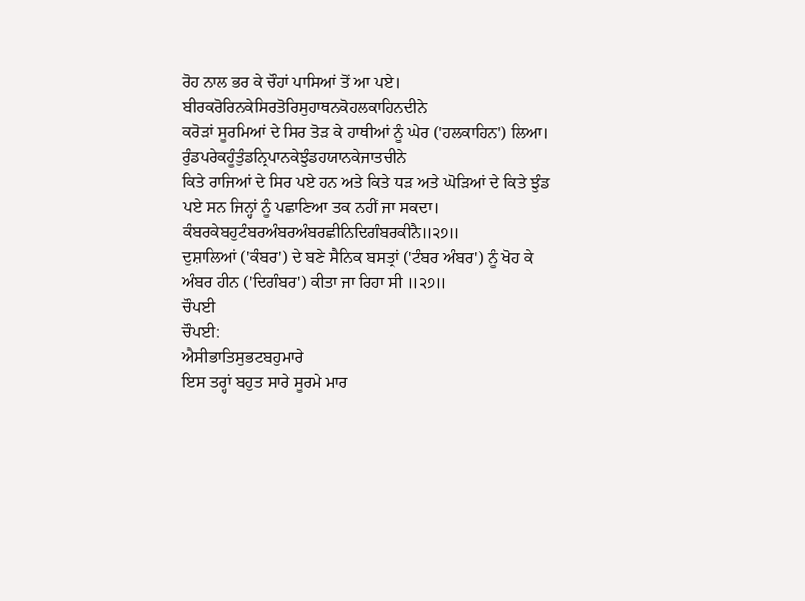ਰੋਹ ਨਾਲ ਭਰ ਕੇ ਚੌਹਾਂ ਪਾਸਿਆਂ ਤੋਂ ਆ ਪਏ।
ਬੀਰਕਰੋਰਿਨਕੇਸਿਰਤੋਰਿਸੁਹਾਥਨਕੋਹਲਕਾਹਿਨਦੀਨੇ
ਕਰੋੜਾਂ ਸੂਰਮਿਆਂ ਦੇ ਸਿਰ ਤੋੜ ਕੇ ਹਾਥੀਆਂ ਨੂੰ ਘੇਰ ('ਹਲਕਾਹਿਨ') ਲਿਆ।
ਰੁੰਡਪਰੇਕਹੂੰਤੁੰਡਨ੍ਰਿਪਾਨਕੇਝੁੰਡਹਯਾਨਕੇਜਾਤਚੀਨੇ
ਕਿਤੇ ਰਾਜਿਆਂ ਦੇ ਸਿਰ ਪਏ ਹਨ ਅਤੇ ਕਿਤੇ ਧੜ ਅਤੇ ਘੋੜਿਆਂ ਦੇ ਕਿਤੇ ਝੁੰਡ ਪਏ ਸਨ ਜਿਨ੍ਹਾਂ ਨੂੰ ਪਛਾਣਿਆ ਤਕ ਨਹੀਂ ਜਾ ਸਕਦਾ।
ਕੰਬਰਕੇਬਹੁਟੰਬਰਅੰਬਰਅੰਬਰਛੀਨਿਦਿਗੰਬਰਕੀਨੈ॥੨੭॥
ਦੁਸ਼ਾਲਿਆਂ ('ਕੰਬਰ') ਦੇ ਬਣੇ ਸੈਨਿਕ ਬਸਤ੍ਰਾਂ ('ਟੰਬਰ ਅੰਬਰ') ਨੂੰ ਖੋਹ ਕੇ ਅੰਬਰ ਹੀਨ ('ਦਿਗੰਬਰ') ਕੀਤਾ ਜਾ ਰਿਹਾ ਸੀ ॥੨੭॥
ਚੌਪਈ
ਚੌਪਈ:
ਐਸੀਭਾਤਿਸੁਭਟਬਹੁਮਾਰੇ
ਇਸ ਤਰ੍ਹਾਂ ਬਹੁਤ ਸਾਰੇ ਸੂਰਮੇ ਮਾਰ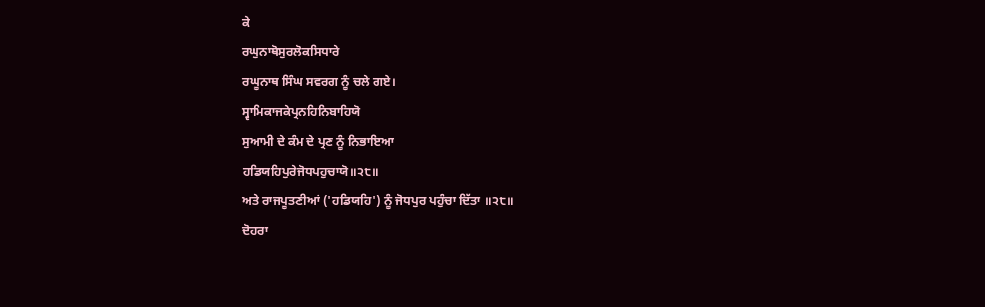ਕੇ
ਰਘੁਨਾਥੋਸੁਰਲੋਕਸਿਧਾਰੇ
ਰਘੂਨਾਥ ਸਿੰਘ ਸਵਰਗ ਨੂੰ ਚਲੇ ਗਏ।
ਸ੍ਵਾਮਿਕਾਜਕੇਪ੍ਰਨਹਿਨਿਬਾਹਿਯੋ
ਸੁਆਮੀ ਦੇ ਕੰਮ ਦੇ ਪ੍ਰਣ ਨੂੰ ਨਿਭਾਇਆ
ਹਡਿਯਹਿਪੁਰੇਜੋਧਪਹੁਚਾਯੋ॥੨੮॥
ਅਤੇ ਰਾਜਪੂਤਣੀਆਂ ('ਹਡਿਯਹਿ') ਨੂੰ ਜੋਧਪੁਰ ਪਹੁੰਚਾ ਦਿੱਤਾ ॥੨੮॥
ਦੋਹਰਾ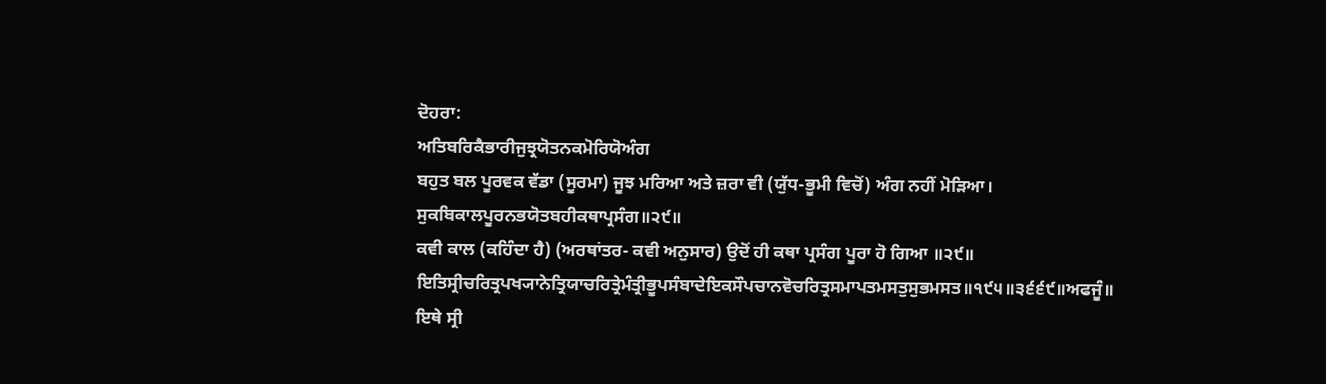ਦੋਹਰਾ:
ਅਤਿਬਰਿਕੈਭਾਰੀਜੁਝ੍ਰਯੋਤਨਕਮੋਰਿਯੋਅੰਗ
ਬਹੁਤ ਬਲ ਪੂਰਵਕ ਵੱਡਾ (ਸੂਰਮਾ) ਜੂਝ ਮਰਿਆ ਅਤੇ ਜ਼ਰਾ ਵੀ (ਯੁੱਧ-ਭੂਮੀ ਵਿਚੋਂ) ਅੰਗ ਨਹੀਂ ਮੋੜਿਆ।
ਸੁਕਬਿਕਾਲਪੂਰਨਭਯੋਤਬਹੀਕਥਾਪ੍ਰਸੰਗ॥੨੯॥
ਕਵੀ ਕਾਲ (ਕਹਿੰਦਾ ਹੈ) (ਅਰਥਾਂਤਰ- ਕਵੀ ਅਨੁਸਾਰ) ਉਦੋਂ ਹੀ ਕਥਾ ਪ੍ਰਸੰਗ ਪੂਰਾ ਹੋ ਗਿਆ ॥੨੯॥
ਇਤਿਸ੍ਰੀਚਰਿਤ੍ਰਪਖ੍ਯਾਨੇਤ੍ਰਿਯਾਚਰਿਤ੍ਰੇਮੰਤ੍ਰੀਭੂਪਸੰਬਾਦੇਇਕਸੌਪਚਾਨਵੋਚਰਿਤ੍ਰਸਮਾਪਤਮਸਤੁਸੁਭਮਸਤ॥੧੯੫॥੩੬੬੯॥ਅਫਜੂੰ॥
ਇਥੇ ਸ੍ਰੀ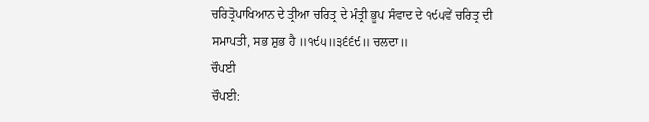ਚਰਿਤ੍ਰੋਪਾਖਿਆਨ ਦੇ ਤ੍ਰੀਆ ਚਰਿਤ੍ਰ ਦੇ ਮੰਤ੍ਰੀ ਭੂਪ ਸੰਵਾਦ ਦੇ ੧੯੫ਵੇਂ ਚਰਿਤ੍ਰ ਦੀ ਸਮਾਪਤੀ, ਸਭ ਸ਼ੁਭ ਹੈ ॥੧੯੫॥੩੬੬੯॥ ਚਲਦਾ॥
ਚੌਪਈ
ਚੌਪਈ: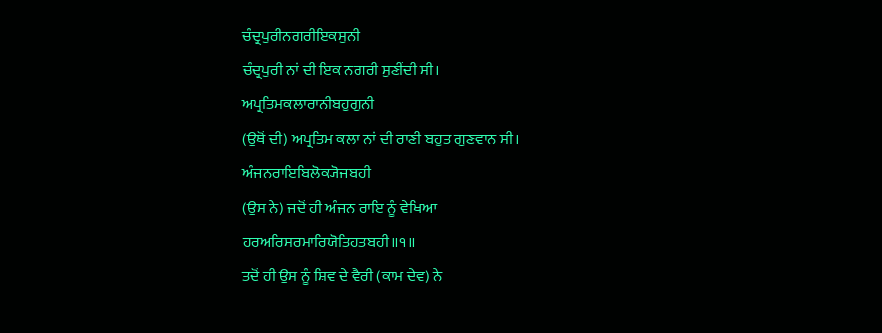ਚੰਦ੍ਰਪੁਰੀਨਗਰੀਇਕਸੁਨੀ
ਚੰਦ੍ਰਪੁਰੀ ਨਾਂ ਦੀ ਇਕ ਨਗਰੀ ਸੁਣੀਂਦੀ ਸੀ।
ਅਪ੍ਰਤਿਮਕਲਾਰਾਨੀਬਹੁਗੁਨੀ
(ਉਥੋਂ ਦੀ) ਅਪ੍ਰਤਿਮ ਕਲਾ ਨਾਂ ਦੀ ਰਾਣੀ ਬਹੁਤ ਗੁਣਵਾਨ ਸੀ।
ਅੰਜਨਰਾਇਬਿਲੋਕ੍ਯੋਜਬਹੀ
(ਉਸ ਨੇ) ਜਦੋਂ ਹੀ ਅੰਜਨ ਰਾਇ ਨੂੰ ਵੇਖਿਆ
ਹਰਅਰਿਸਰਮਾਰਿਯੋਤਿਹਤਬਹੀ॥੧॥
ਤਦੋਂ ਹੀ ਉਸ ਨੂੰ ਸ਼ਿਵ ਦੇ ਵੈਰੀ (ਕਾਮ ਦੇਵ) ਨੇ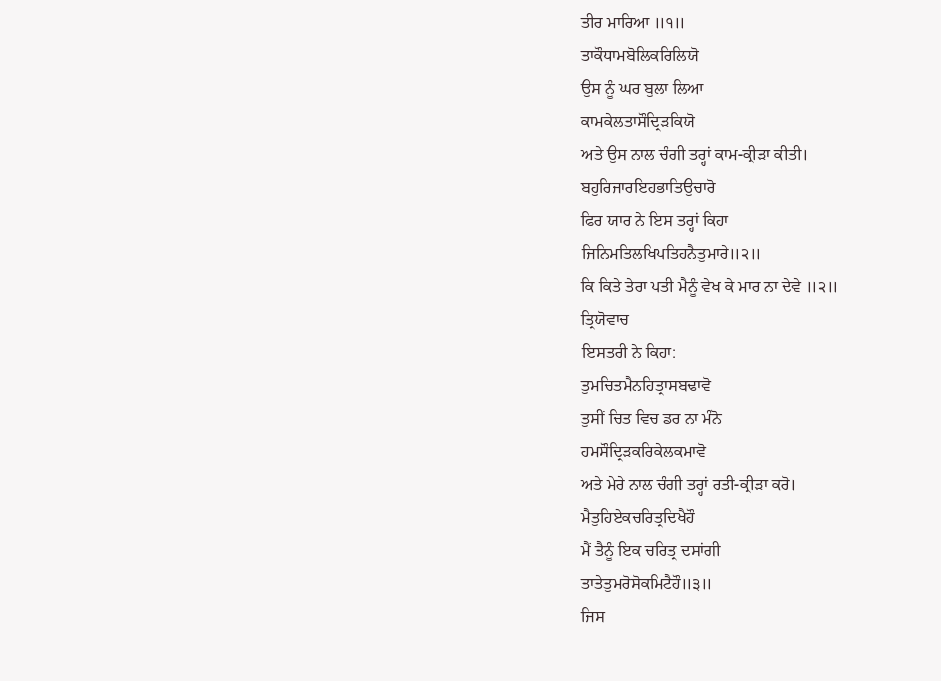ਤੀਰ ਮਾਰਿਆ ॥੧॥
ਤਾਕੌਧਾਮਬੋਲਿਕਰਿਲਿਯੋ
ਉਸ ਨੂੰ ਘਰ ਬੁਲਾ ਲਿਆ
ਕਾਮਕੇਲਤਾਸੌਦ੍ਰਿੜਕਿਯੋ
ਅਤੇ ਉਸ ਨਾਲ ਚੰਗੀ ਤਰ੍ਹਾਂ ਕਾਮ-ਕ੍ਰੀੜਾ ਕੀਤੀ।
ਬਹੁਰਿਜਾਰਇਹਭਾਤਿਉਚਾਰੋ
ਫਿਰ ਯਾਰ ਨੇ ਇਸ ਤਰ੍ਹਾਂ ਕਿਹਾ
ਜਿਨਿਮਤਿਲਖਿਪਤਿਹਨੈਤੁਮਾਰੇ॥੨॥
ਕਿ ਕਿਤੇ ਤੇਰਾ ਪਤੀ ਮੈਨੂੰ ਵੇਖ ਕੇ ਮਾਰ ਨਾ ਦੇਵੇ ॥੨॥
ਤ੍ਰਿਯੋਵਾਚ
ਇਸਤਰੀ ਨੇ ਕਿਹਾ:
ਤੁਮਚਿਤਮੈਨਹਿਤ੍ਰਾਸਬਢਾਵੋ
ਤੁਸੀਂ ਚਿਤ ਵਿਚ ਡਰ ਨਾ ਮੰਨੋ
ਹਮਸੌਦ੍ਰਿੜਕਰਿਕੇਲਕਮਾਵੋ
ਅਤੇ ਮੇਰੇ ਨਾਲ ਚੰਗੀ ਤਰ੍ਹਾਂ ਰਤੀ-ਕ੍ਰੀੜਾ ਕਰੋ।
ਮੈਤੁਹਿਏਕਚਰਿਤ੍ਰਦਿਖੈਹੌ
ਮੈਂ ਤੈਨੂੰ ਇਕ ਚਰਿਤ੍ਰ ਦਸਾਂਗੀ
ਤਾਤੇਤੁਮਰੋਸੋਕਮਿਟੈਹੌ॥੩॥
ਜਿਸ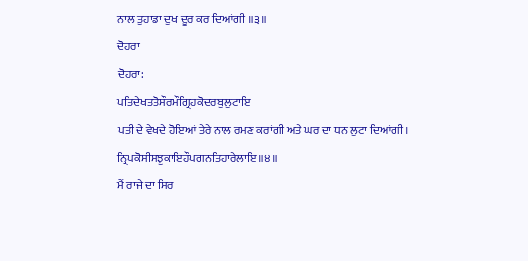ਨਾਲ ਤੁਹਾਡਾ ਦੁਖ ਦੂਰ ਕਰ ਦਿਆਂਗੀ ॥੩॥
ਦੋਹਰਾ
ਦੋਹਰਾ:
ਪਤਿਦੇਖਤਤੋਸੌਰਮੌਗ੍ਰਿਹਕੋਦਰਬੁਲੁਟਾਇ
ਪਤੀ ਦੇ ਵੇਖਦੇ ਹੋਇਆਂ ਤੇਰੇ ਨਾਲ ਰਮਣ ਕਰਾਂਗੀ ਅਤੇ ਘਰ ਦਾ ਧਨ ਲੁਟਾ ਦਿਆਂਗੀ।
ਨ੍ਰਿਪਕੋਸੀਸਝੁਕਾਇਹੌਪਗਨਤਿਹਾਰੇਲਾਇ॥੪॥
ਮੈਂ ਰਾਜੇ ਦਾ ਸਿਰ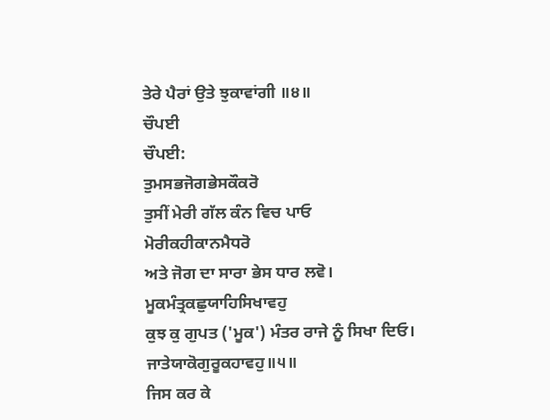ਤੇਰੇ ਪੈਰਾਂ ਉਤੇ ਝੁਕਾਵਾਂਗੀ ॥੪॥
ਚੌਪਈ
ਚੌਪਈ:
ਤੁਮਸਭਜੋਗਭੇਸਕੌਕਰੋ
ਤੁਸੀਂ ਮੇਰੀ ਗੱਲ ਕੰਨ ਵਿਚ ਪਾਓ
ਮੋਰੀਕਹੀਕਾਨਮੈਧਰੋ
ਅਤੇ ਜੋਗ ਦਾ ਸਾਰਾ ਭੇਸ ਧਾਰ ਲਵੋ।
ਮੂਕਮੰਤ੍ਰਕਛੁਯਾਹਿਸਿਖਾਵਹੁ
ਕੁਝ ਕੁ ਗੁਪਤ ('ਮੂਕ') ਮੰਤਰ ਰਾਜੇ ਨੂੰ ਸਿਖਾ ਦਿਓ।
ਜਾਤੇਯਾਕੋਗੁਰੂਕਹਾਵਹੁ॥੫॥
ਜਿਸ ਕਰ ਕੇ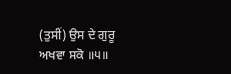(ਤੁਸੀਂ) ਉਸ ਦੇ ਗੁਰੂ ਅਖਵਾ ਸਕੋ ॥੫॥